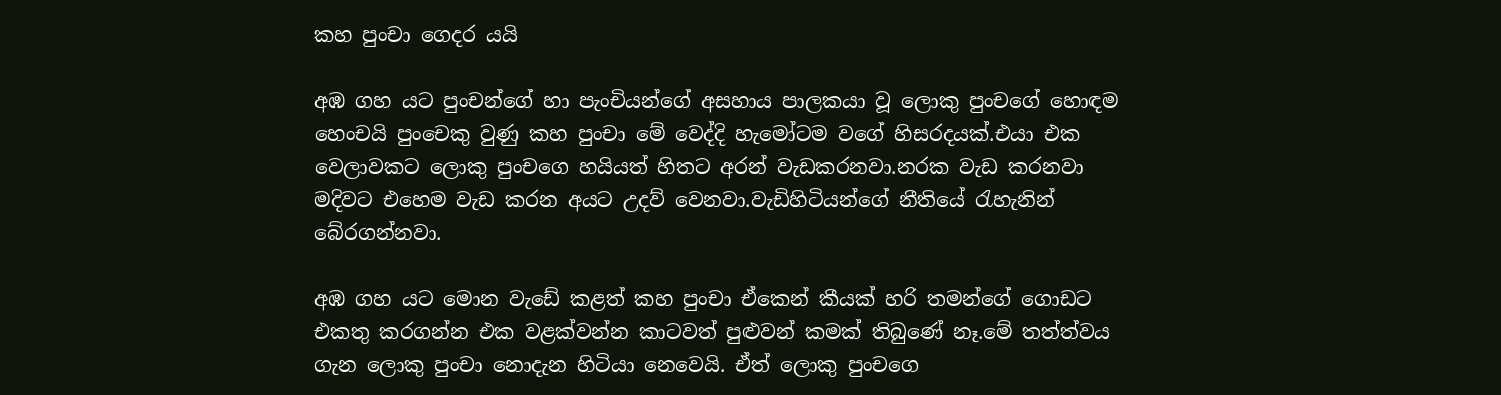කහ පුංචා ගෙදර යයි

අඹ ගහ යට පුංචන්ගේ හා පැංචියන්ගේ අසහාය පාලකයා වූ ලොකු පුංචගේ හොඳම හෙංචයි පුංචෙකු වුණු කහ පුංචා මේ වෙද්දි හැමෝටම වගේ හිසරදයක්.එයා එක වෙලාවකට ලොකු පුංචගෙ හයියත් හිතට අරන් වැඩකරනවා.නරක වැඩ කරනවා මදිවට එහෙම වැඩ කරන අයට උදව් වෙනවා.වැඩිහිටියන්ගේ නීතියේ රැහැනින් බේරගන්නවා.

අඹ ගහ යට මොන වැඩේ කළත් කහ පුංචා ඒකෙන් කීයක් හරි තමන්ගේ ගොඩට එකතු කරගන්න එක වළක්වන්න කාටවත් පුළුවන් කමක් තිබුණේ නෑ.මේ තත්ත්වය ගැන ලොකු පුංචා නොදැන හිටියා නෙවෙයි. ඒත් ලොකු පුංචගෙ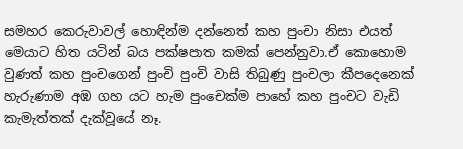සමහර කෙරුවාවල් හොඳින්ම දන්නෙත් කහ පුංචා නිසා එයත් මෙයාට හිත යටින් බය පක්ෂපාත කමක් පෙන්නුවා.ඒ කොහොම වුණත් කහ පුංචගෙන් පුංචි පුංචි වාසි තිබුණු පුංචලා කීපදෙනෙක් හැරුණාම අඹ ගහ යට හැම පුංචෙක්ම පාහේ කහ පුංචට වැඩි කැමැත්තක් දැක්වූයේ නෑ.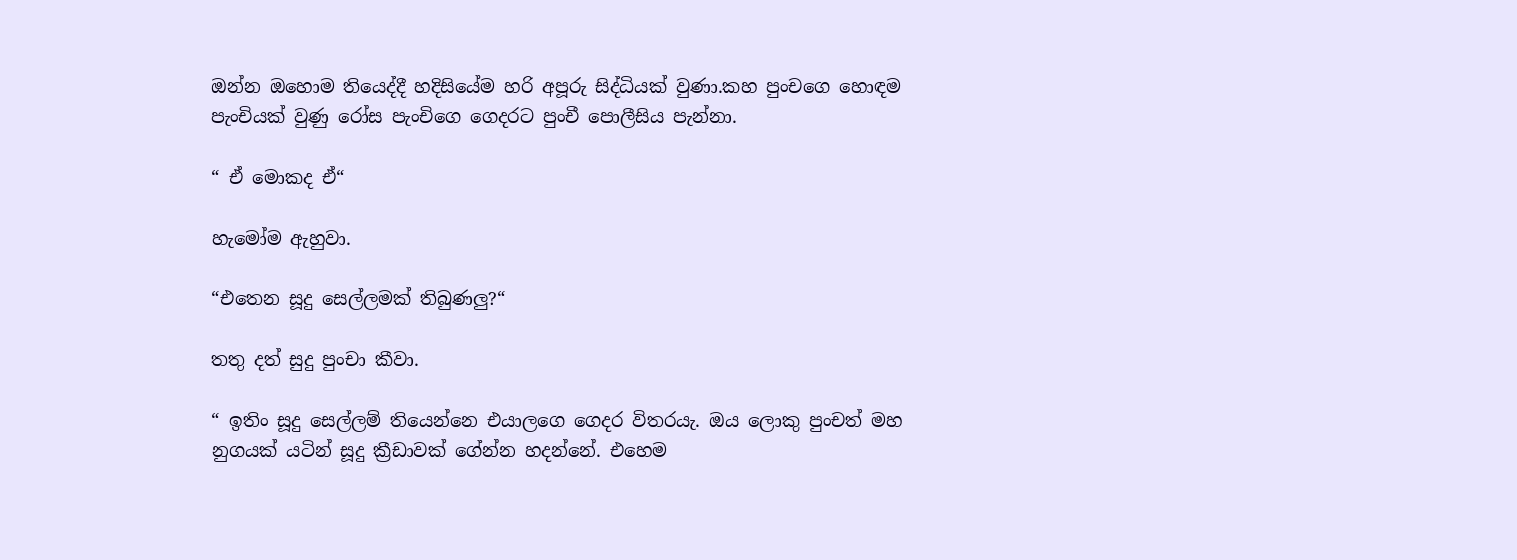ඔන්න ඔහොම තියෙද්දී හදිසියේම හරි අපූරු සිද්ධියක් වුණා.කහ පුංචගෙ හොඳම පැංචියක් වුණු රෝස පැංචිගෙ ගෙදරට පුංචී පොලීසිය පැන්නා.

“ ඒ මොකද ඒ“

හැමෝම ඇහුවා.

“එතෙන සූදු සෙල්ලමක් තිබුණලු?“

තතු දත් සුදු පුංචා කීවා.

“ ඉතිං සූදු සෙල්ලම් තියෙන්නෙ එයාලගෙ ගෙදර විතරයැ. ඔය ලොකු පුංචත් මහ නුගයක් යටින් සූදු ක්‍රීඩාවක් ගේන්න හදන්නේ. එහෙම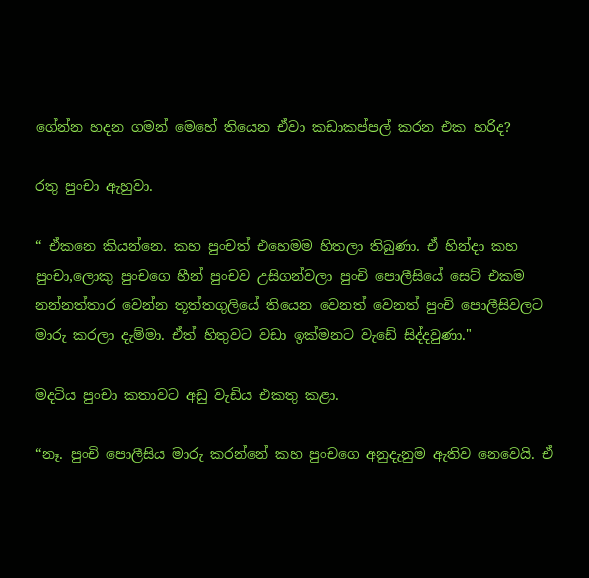ගේන්න හදන ගමන් මෙහේ තියෙන ඒවා කඩාකප්පල් කරන එක හරිද?

රතු පුංචා ඇහුවා.

“ ඒකනෙ කියන්නෙ. කහ පුංචත් එහෙමම හිතලා තිබුණා. ඒ හින්දා කහ පුංචා,ලොකු පුංචගෙ හීන් පුංචව උසිගන්වලා පුංචි පොලීසියේ සෙට් එකම නන්නත්තාර වෙන්න තූත්තගුලියේ තියෙන වෙනත් වෙනත් පුංචි පොලීසිවලට මාරු කරලා දැම්මා. ඒත් හිතුවට වඩා ඉක්මනට වැඩේ සිද්දවුණා."

මදටිය පුංචා කතාවට අඩු වැඩිය එකතු කළා.

“නෑ. පුංචි පොලීසිය මාරු කරන්නේ කහ පුංචගෙ අනුදැනුම ඇතිව නෙවෙයි. ඒ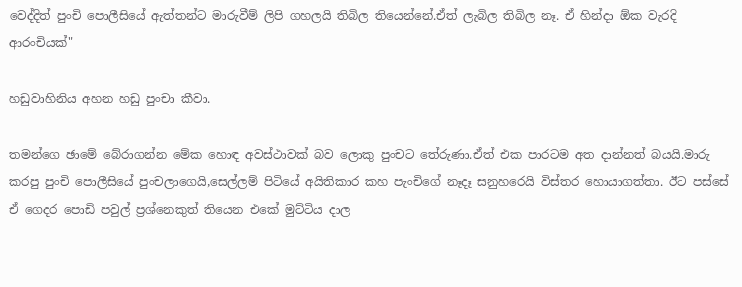වෙද්දිත් පුංචි පොලීසියේ ඇත්තන්ට මාරුවීම් ලිපි ගහලයි තිබිල තියෙන්නේ.ඒත් ලැබිල තිබිල නෑ. ඒ හින්දා ඕක වැරදි ආරංචියක්"

හඩුවාහිනිය අහන හඩු පුංචා කීවා.

තමන්ගෙ ඡාමේ බේරාගන්න මේක හොඳ අවස්ථාවක් බව ලොකු පුංචට තේරුණා.ඒත් එක පාරටම අත දාන්නත් බයයි.මාරු කරපු පුංචි පොලීසියේ පුංචලාගෙයි,සෙල්ලම් පිටියේ අයිතිකාර කහ පැංචිගේ නෑදෑ සනුහරෙයි විස්තර හොයාගත්තා. ඊට පස්සේ ඒ ගෙදර පොඩි පවුල් ප්‍රශ්නෙකුත් තියෙන එකේ මුට්ටිය දාල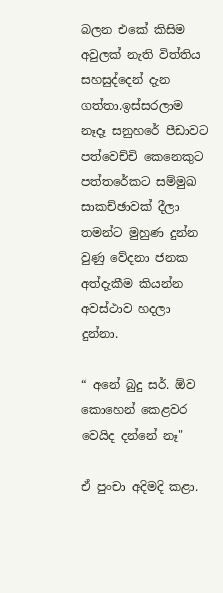බලන එකේ කිසිම අවුලක් නැති විත්තිය සහසුද්දෙන් දැන ගත්තා.ඉස්සරලාම නෑදෑ සනුහරේ පීඩාවට පත්වෙච්චි කෙනෙකුට පත්තරේකට සම්මුඛ සාකච්ඡාවක් දීලා තමන්ට මුහුණ දුන්න වුණු වේදනා ජනක අත්දැකීම කියන්න අවස්ථාව හදලා දුන්නා.

“ අනේ බුදු සර්. ඕව කොහෙන් කෙළවර වෙයිද දන්නේ නෑ"

ඒ පුංචා අදිමදි කළා.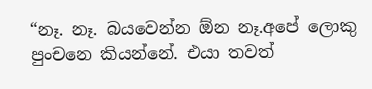“නෑ. නෑ. බයවෙන්න ඕන නෑ.අපේ ලොකු පුංචනෙ කියන්නේ. එයා තවත්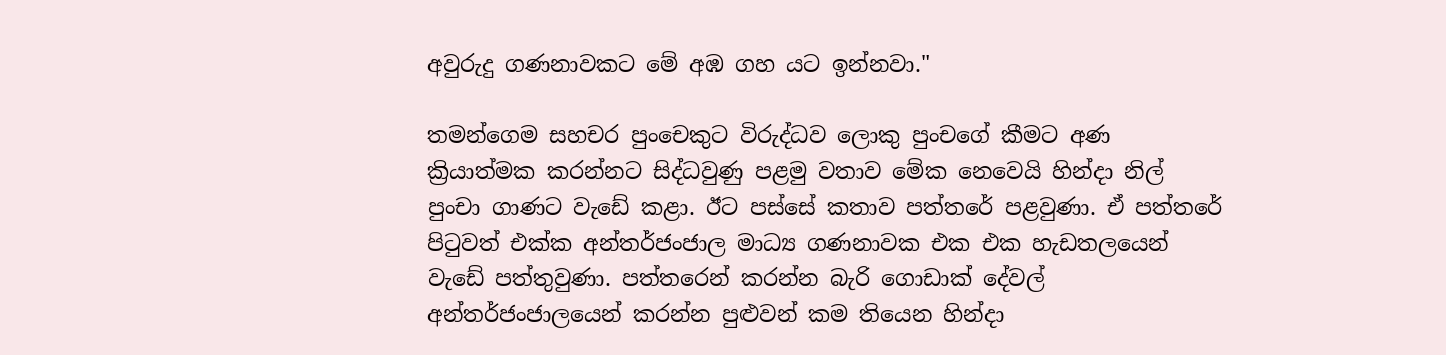අවුරුදු ගණනාවකට මේ අඹ ගහ යට ඉන්නවා."

තමන්ගෙම සහචර පුංචෙකුට විරුද්ධව ලොකු පුංචගේ කීමට අණ ක්‍රියාත්මක කරන්නට සිද්ධවුණු පළමු වතාව මේක නෙවෙයි හින්දා නිල් පුංචා ගාණට වැඩේ කළා. ඊට පස්සේ කතාව පත්තරේ පළවුණා. ඒ පත්තරේ පිටුවත් එක්ක අන්තර්ජංජාල මාධ්‍ය ගණනාවක එක එක හැඩතලයෙන් වැඩේ පත්තුවුණා. පත්තරෙන් කරන්න බැරි ගොඩාක් දේවල් අන්තර්ජංජාලයෙන් කරන්න පුළුවන් කම තියෙන හින්දා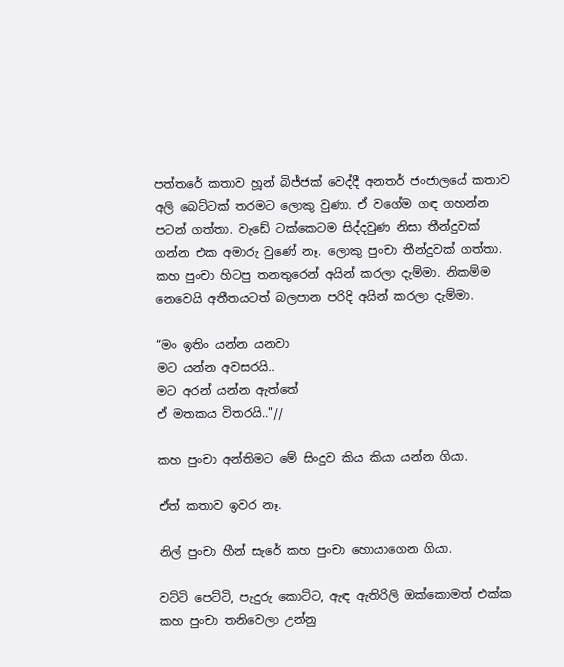පත්තරේ කතාව හූන් බිජ්ජක් වෙද්දී අනතර් ජංජාලයේ කතාව අලි බෙට්ටක් තරමට ලොකු වුණා. ඒ වගේම ගඳ ගහන්න පටන් ගත්තා. වැඩේ ටක්කෙටම සිද්දවුණ නිසා තීන්දුවක් ගන්න එක අමාරු වුණේ නෑ. ලොකු පුංචා තීන්දුවක් ගත්තා. කහ පුංචා හිටපු තනතුරෙන් අයින් කරලා දැම්මා. නිකම්ම නෙවෙයි අතීතයටත් බලපාන පරිදි අයින් කරලා දැම්මා.

“මං ඉතිං යන්න යනවා
මට යන්න අවසරයි..
මට අරන් යන්න ඇත්තේ
ඒ මතකය විතරයි.."//

කහ පුංචා අන්තිමට මේ සිංදුව කිය කියා යන්න ගියා.

ඒත් කතාව ඉවර නෑ.

නිල් පුංචා හීන් සැරේ කහ පුංචා හොයාගෙන ගියා.

වට්ටි පෙට්ටි, පැදුරු කොට්ට, ඇඳ ඇතිරිලි ඔක්කොමත් එක්ක කහ පුංචා තනිවෙලා උන්නු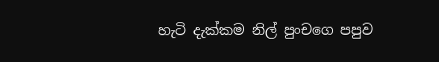හැටි දැක්කම නිල් පුංචගෙ පපුව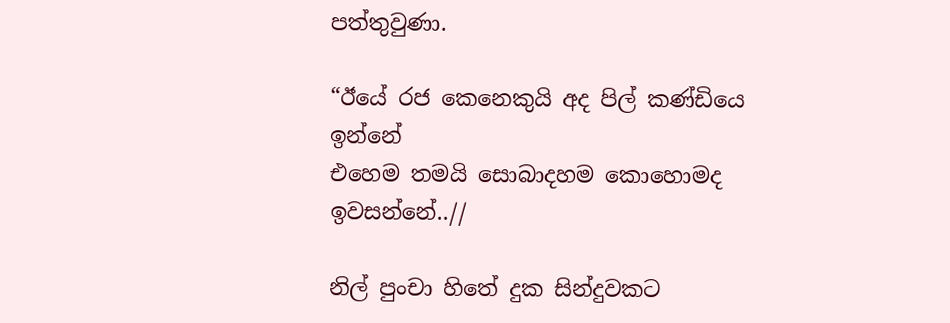පත්තුවුණා.

“ඊයේ රජ කෙනෙකුයි අද පිල් කණ්ඩියෙ ඉන්නේ
එහෙම තමයි සොබාදහම කොහොමද ඉවසන්නේ..//

නිල් පුංචා හිතේ දුක සින්දුවකට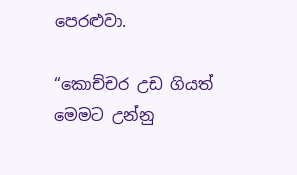පෙරළුවා.

“කොච්චර උඩ ගියත් මෙමට උන්නු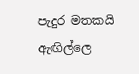පැදුර මතකයි
ඇඟිල්ලෙ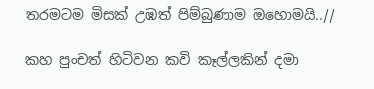තරමටම මිසක් උඹත් පිම්බුණාම ඔහොමයි..//

කහ පුංචත් හිටිවන කවි කෑල්ලකින් දමා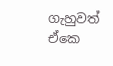ගැහුවත් ඒකෙ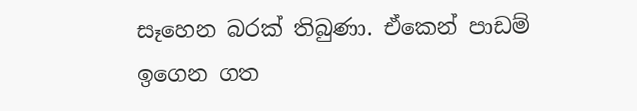සෑහෙන බරක් තිබුණා. ඒකෙන් පාඩම් ඉගෙන ගත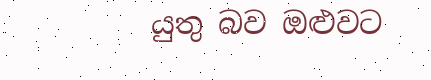යුතු බව ඔළුවට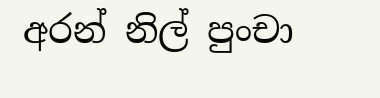අරන් නිල් පුංචා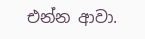එන්න ආවා.